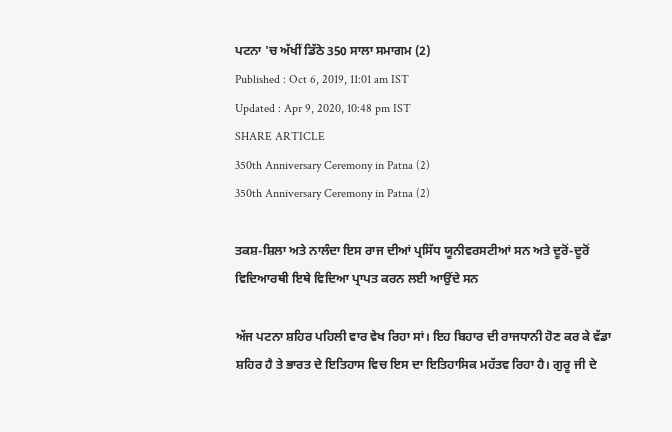ਪਟਨਾ 'ਚ ਅੱਖੀਂ ਡਿੱਠੇ 350 ਸਾਲਾ ਸਮਾਗਮ (2)
Published : Oct 6, 2019, 11:01 am IST
Updated : Apr 9, 2020, 10:48 pm IST
SHARE ARTICLE
350th Anniversary Ceremony in Patna (2)
350th Anniversary Ceremony in Patna (2)

ਤਕਸ਼-ਸ਼ਿਲਾ ਅਤੇ ਨਾਲੰਦਾ ਇਸ ਰਾਜ ਦੀਆਂ ਪ੍ਰਸਿੱਧ ਯੂਨੀਵਰਸਟੀਆਂ ਸਨ ਅਤੇ ਦੂਰੋਂ-ਦੂਰੋਂ ਵਿਦਿਆਰਥੀ ਇਥੇ ਵਿਦਿਆ ਪ੍ਰਾਪਤ ਕਰਨ ਲਈ ਆਉਂਦੇ ਸਨ

ਅੱਜ ਪਟਨਾ ਸ਼ਹਿਰ ਪਹਿਲੀ ਵਾਰ ਵੇਖ ਰਿਹਾ ਸਾਂ। ਇਹ ਬਿਹਾਰ ਦੀ ਰਾਜਧਾਨੀ ਹੋਣ ਕਰ ਕੇ ਵੱਡਾ ਸ਼ਹਿਰ ਹੈ ਤੇ ਭਾਰਤ ਦੇ ਇਤਿਹਾਸ ਵਿਚ ਇਸ ਦਾ ਇਤਿਹਾਸਿਕ ਮਹੱਤਵ ਰਿਹਾ ਹੈ। ਗੁਰੂ ਜੀ ਦੇ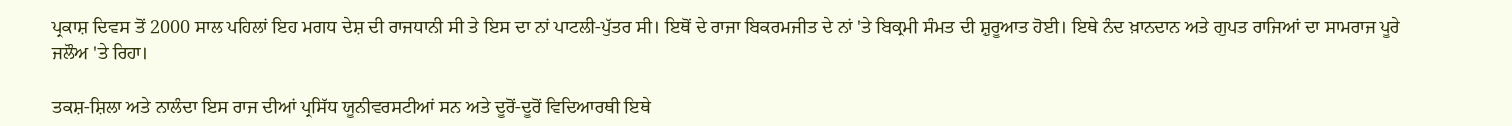ਪ੍ਰਕਾਸ਼ ਦਿਵਸ ਤੋਂ 2000 ਸਾਲ ਪਹਿਲਾਂ ਇਹ ਮਗਧ ਦੇਸ਼ ਦੀ ਰਾਜਧਾਨੀ ਸੀ ਤੇ ਇਸ ਦਾ ਨਾਂ ਪਾਟਲੀ-ਪੁੱਤਰ ਸੀ। ਇਥੋਂ ਦੇ ਰਾਜਾ ਬਿਕਰਮਜੀਤ ਦੇ ਨਾਂ 'ਤੇ ਬਿਕ੍ਰਮੀ ਸੰਮਤ ਦੀ ਸ਼ੁਰੂਆਤ ਹੋਈ। ਇਥੇ ਨੰਦ ਖ਼ਾਨਦਾਨ ਅਤੇ ਗੁਪਤ ਰਾਜਿਆਂ ਦਾ ਸਾਮਰਾਜ ਪੂਰੇ ਜਲੌਅ 'ਤੇ ਰਿਹਾ।

ਤਕਸ਼-ਸ਼ਿਲਾ ਅਤੇ ਨਾਲੰਦਾ ਇਸ ਰਾਜ ਦੀਆਂ ਪ੍ਰਸਿੱਧ ਯੂਨੀਵਰਸਟੀਆਂ ਸਨ ਅਤੇ ਦੂਰੋਂ-ਦੂਰੋਂ ਵਿਦਿਆਰਥੀ ਇਥੇ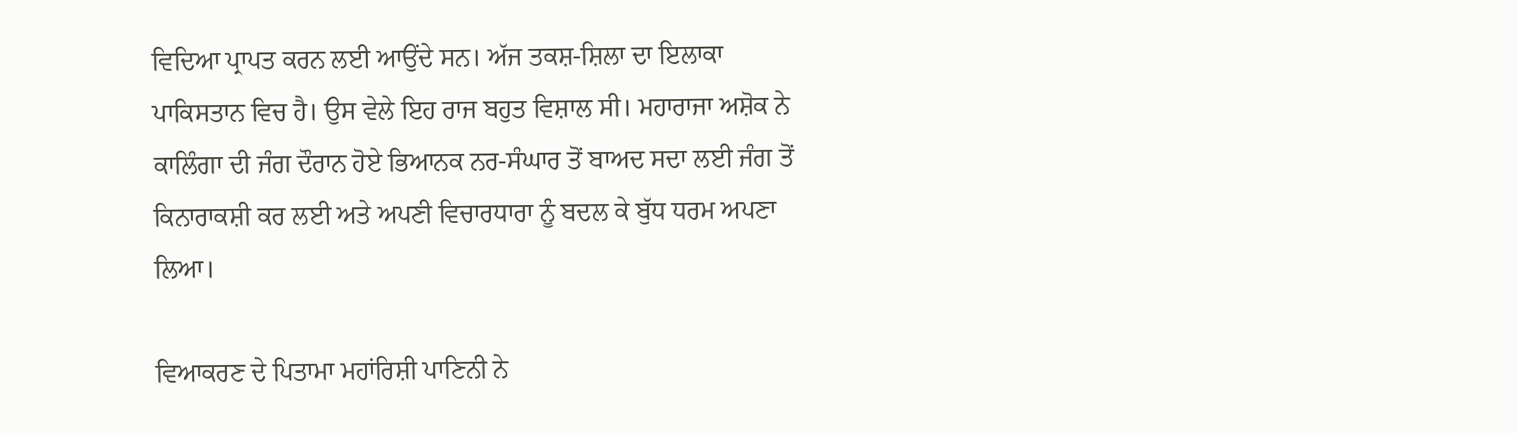ਵਿਦਿਆ ਪ੍ਰਾਪਤ ਕਰਨ ਲਈ ਆਉਂਦੇ ਸਨ। ਅੱਜ ਤਕਸ਼-ਸ਼ਿਲਾ ਦਾ ਇਲਾਕਾ ਪਾਕਿਸਤਾਨ ਵਿਚ ਹੈ। ਉਸ ਵੇਲੇ ਇਹ ਰਾਜ ਬਹੁਤ ਵਿਸ਼ਾਲ ਸੀ। ਮਹਾਰਾਜਾ ਅਸ਼ੋਕ ਨੇ ਕਾਲਿੰਗਾ ਦੀ ਜੰਗ ਦੌਰਾਨ ਹੋਏ ਭਿਆਨਕ ਨਰ-ਸੰਘਾਰ ਤੋਂ ਬਾਅਦ ਸਦਾ ਲਈ ਜੰਗ ਤੋਂ ਕਿਨਾਰਾਕਸ਼ੀ ਕਰ ਲਈ ਅਤੇ ਅਪਣੀ ਵਿਚਾਰਧਾਰਾ ਨੂੰ ਬਦਲ ਕੇ ਬੁੱਧ ਧਰਮ ਅਪਣਾ ਲਿਆ।

ਵਿਆਕਰਣ ਦੇ ਪਿਤਾਮਾ ਮਹਾਂਰਿਸ਼ੀ ਪਾਣਿਨੀ ਨੇ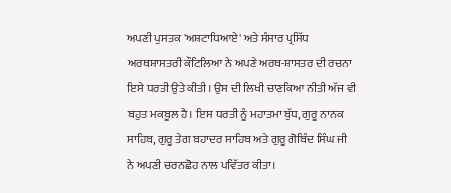ਅਪਣੀ ਪੁਸਤਕ 'ਅਸ਼ਟਾਧਿਆਏ' ਅਤੇ ਸੰਸਾਰ ਪ੍ਰਸਿੱਧ ਅਰਥਸ਼ਾਸਤਰੀ ਕੌਟਿਲਿਆ ਨੇ ਅਪਣੇ ਅਰਥ-ਸ਼ਾਸਤਰ ਦੀ ਰਚਨਾ ਇਸੇ ਧਰਤੀ ਉਤੇ ਕੀਤੀ। ਉਸ ਦੀ ਲਿਖੀ ਚਾਣਕਿਆ ਨੀਤੀ ਅੱਜ ਵੀ ਬਹੁਤ ਮਕਬੂਲ ਹੈ। ਇਸ ਧਰਤੀ ਨੂੰ ਮਹਾਤਮਾ ਬੁੱਧ, ਗੁਰੂ ਨਾਨਕ ਸਾਹਿਬ, ਗੁਰੂ ਤੇਗ ਬਹਾਦਰ ਸਾਹਿਬ ਅਤੇ ਗੁਰੂ ਗੋਬਿੰਦ ਸਿੰਘ ਜੀ ਨੇ ਅਪਣੀ ਚਰਨਛੋਹ ਨਾਲ ਪਵਿੱਤਰ ਕੀਤਾ।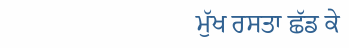ਮੁੱਖ ਰਸਤਾ ਛੱਡ ਕੇ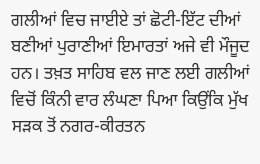ਗਲੀਆਂ ਵਿਚ ਜਾਈਏ ਤਾਂ ਛੋਟੀ-ਇੱਟ ਦੀਆਂ ਬਣੀਆਂ ਪੁਰਾਣੀਆਂ ਇਮਾਰਤਾਂ ਅਜੇ ਵੀ ਮੌਜੂਦ ਹਨ। ਤਖ਼ਤ ਸਾਹਿਬ ਵਲ ਜਾਣ ਲਈ ਗਲੀਆਂ ਵਿਚੋਂ ਕਿੰਨੀ ਵਾਰ ਲੰਘਣਾ ਪਿਆ ਕਿਉਂਕਿ ਮੁੱਖ ਸੜਕ ਤੋਂ ਨਗਰ-ਕੀਰਤਨ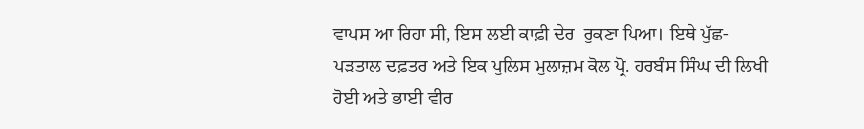ਵਾਪਸ ਆ ਰਿਹਾ ਸੀ, ਇਸ ਲਈ ਕਾਫ਼ੀ ਦੇਰ  ਰੁਕਣਾ ਪਿਆ। ਇਥੇ ਪੁੱਛ-ਪੜਤਾਲ ਦਫ਼ਤਰ ਅਤੇ ਇਕ ਪੁਲਿਸ ਮੁਲਾਜ਼ਮ ਕੋਲ ਪ੍ਰੋ. ਹਰਬੰਸ ਸਿੰਘ ਦੀ ਲਿਖੀ ਹੋਈ ਅਤੇ ਭਾਈ ਵੀਰ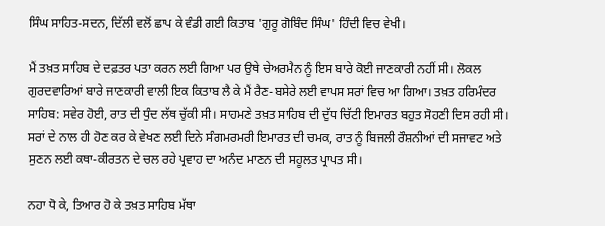ਸਿੰਘ ਸਾਹਿਤ-ਸਦਨ, ਦਿੱਲੀ ਵਲੋਂ ਛਾਪ ਕੇ ਵੰਡੀ ਗਈ ਕਿਤਾਬ 'ਗੁਰੂ ਗੋਬਿੰਦ ਸਿੰਘ' ਹਿੰਦੀ ਵਿਚ ਵੇਖੀ।

ਮੈਂ ਤਖ਼ਤ ਸਾਹਿਬ ਦੇ ਦਫ਼ਤਰ ਪਤਾ ਕਰਨ ਲਈ ਗਿਆ ਪਰ ਉਥੇ ਚੇਅਰਮੈਨ ਨੂੰ ਇਸ ਬਾਰੇ ਕੋਈ ਜਾਣਕਾਰੀ ਨਹੀਂ ਸੀ। ਲੋਕਲ ਗੁਰਦਵਾਰਿਆਂ ਬਾਰੇ ਜਾਣਕਾਰੀ ਵਾਲੀ ਇਕ ਕਿਤਾਬ ਲੈ ਕੇ ਮੈਂ ਰੈਣ-ਬਸੇਰੇ ਲਈ ਵਾਪਸ ਸਰਾਂ ਵਿਚ ਆ ਗਿਆ। ਤਖ਼ਤ ਹਰਿਮੰਦਰ ਸਾਹਿਬ: ਸਵੇਰ ਹੋਈ, ਰਾਤ ਦੀ ਧੁੰਦ ਲੱਥ ਚੁੱਕੀ ਸੀ। ਸਾਹਮਣੇ ਤਖ਼ਤ ਸਾਹਿਬ ਦੀ ਦੁੱਧ ਚਿੱਟੀ ਇਮਾਰਤ ਬਹੁਤ ਸੋਹਣੀ ਦਿਸ ਰਹੀ ਸੀ। ਸਰਾਂ ਦੇ ਨਾਲ ਹੀ ਹੋਣ ਕਰ ਕੇ ਵੇਖਣ ਲਈ ਦਿਨੇ ਸੰਗਮਰਮਰੀ ਇਮਾਰਤ ਦੀ ਚਮਕ, ਰਾਤ ਨੂੰ ਬਿਜਲੀ ਰੌਸ਼ਨੀਆਂ ਦੀ ਸਜਾਵਟ ਅਤੇ ਸੁਣਨ ਲਈ ਕਥਾ-ਕੀਰਤਨ ਦੇ ਚਲ ਰਹੇ ਪ੍ਰਵਾਹ ਦਾ ਅਨੰਦ ਮਾਣਨ ਦੀ ਸਹੂਲਤ ਪ੍ਰਾਪਤ ਸੀ।

ਨਹਾ ਧੋ ਕੇ, ਤਿਆਰ ਹੋ ਕੇ ਤਖ਼ਤ ਸਾਹਿਬ ਮੱਥਾ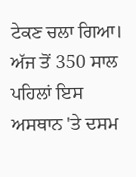ਟੇਕਣ ਚਲਾ ਗਿਆ। ਅੱਜ ਤੋਂ 350 ਸਾਲ ਪਹਿਲਾਂ ਇਸ ਅਸਥਾਨ 'ਤੇ ਦਸਮ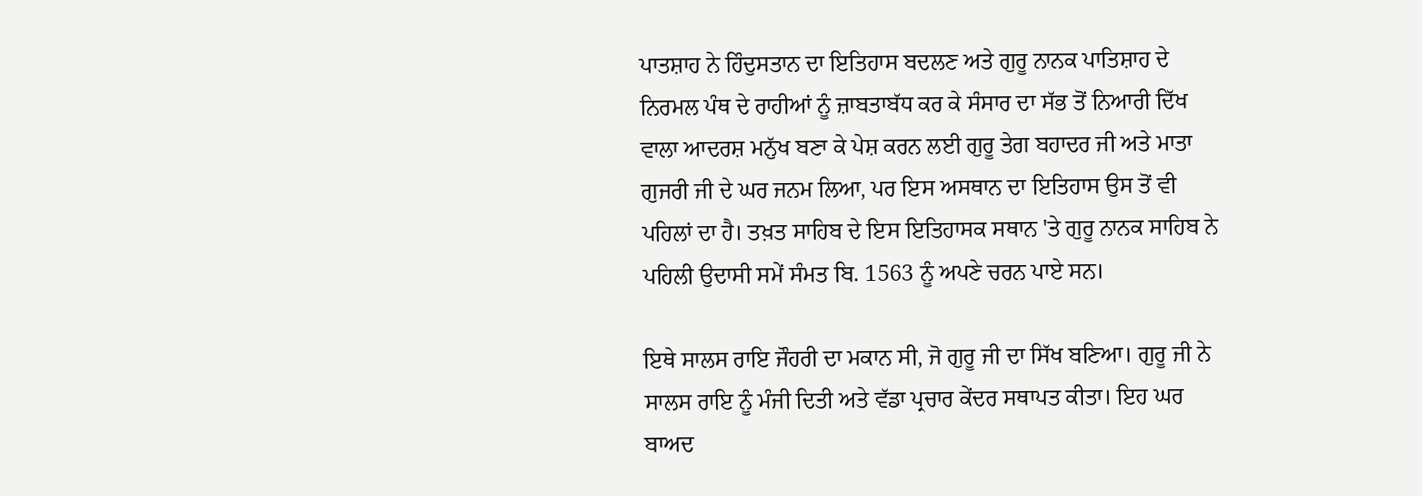ਪਾਤਸ਼ਾਹ ਨੇ ਹਿੰਦੁਸਤਾਨ ਦਾ ਇਤਿਹਾਸ ਬਦਲਣ ਅਤੇ ਗੁਰੂ ਨਾਨਕ ਪਾਤਿਸ਼ਾਹ ਦੇ ਨਿਰਮਲ ਪੰਥ ਦੇ ਰਾਹੀਆਂ ਨੂੰ ਜ਼ਾਬਤਾਬੱਧ ਕਰ ਕੇ ਸੰਸਾਰ ਦਾ ਸੱਭ ਤੋਂ ਨਿਆਰੀ ਦਿੱਖ ਵਾਲਾ ਆਦਰਸ਼ ਮਨੁੱਖ ਬਣਾ ਕੇ ਪੇਸ਼ ਕਰਨ ਲਈ ਗੁਰੂ ਤੇਗ ਬਹਾਦਰ ਜੀ ਅਤੇ ਮਾਤਾ ਗੁਜਰੀ ਜੀ ਦੇ ਘਰ ਜਨਮ ਲਿਆ, ਪਰ ਇਸ ਅਸਥਾਨ ਦਾ ਇਤਿਹਾਸ ਉਸ ਤੋਂ ਵੀ ਪਹਿਲਾਂ ਦਾ ਹੈ। ਤਖ਼ਤ ਸਾਹਿਬ ਦੇ ਇਸ ਇਤਿਹਾਸਕ ਸਥਾਨ 'ਤੇ ਗੁਰੂ ਨਾਨਕ ਸਾਹਿਬ ਨੇ ਪਹਿਲੀ ਉਦਾਸੀ ਸਮੇਂ ਸੰਮਤ ਬਿ. 1563 ਨੂੰ ਅਪਣੇ ਚਰਨ ਪਾਏ ਸਨ।

ਇਥੇ ਸਾਲਸ ਰਾਇ ਜੌਹਰੀ ਦਾ ਮਕਾਨ ਸੀ, ਜੋ ਗੁਰੂ ਜੀ ਦਾ ਸਿੱਖ ਬਣਿਆ। ਗੁਰੂ ਜੀ ਨੇ ਸਾਲਸ ਰਾਇ ਨੂੰ ਮੰਜੀ ਦਿਤੀ ਅਤੇ ਵੱਡਾ ਪ੍ਰਚਾਰ ਕੇਂਦਰ ਸਥਾਪਤ ਕੀਤਾ। ਇਹ ਘਰ ਬਾਅਦ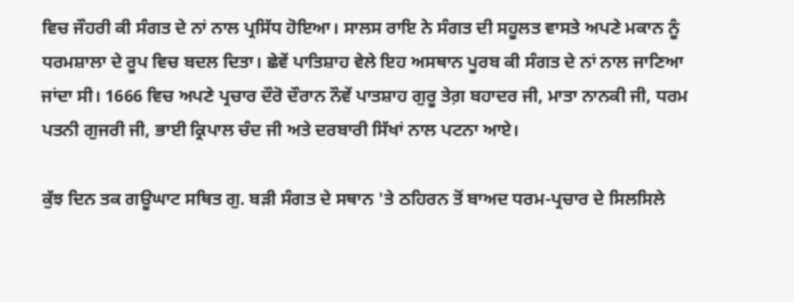ਵਿਚ ਜੌਹਰੀ ਕੀ ਸੰਗਤ ਦੇ ਨਾਂ ਨਾਲ ਪ੍ਰਸਿੱਧ ਹੋਇਆ। ਸਾਲਸ ਰਾਇ ਨੇ ਸੰਗਤ ਦੀ ਸਹੂਲਤ ਵਾਸਤੇ ਅਪਣੇ ਮਕਾਨ ਨੂੰ ਧਰਮਸ਼ਾਲਾ ਦੇ ਰੂਪ ਵਿਚ ਬਦਲ ਦਿਤਾ। ਛੇਵੇਂ ਪਾਤਿਸ਼ਾਹ ਵੇਲੇ ਇਹ ਅਸਥਾਨ ਪੂਰਬ ਕੀ ਸੰਗਤ ਦੇ ਨਾਂ ਨਾਲ ਜਾਣਿਆ ਜਾਂਦਾ ਸੀ। 1666 ਵਿਚ ਅਪਣੇ ਪ੍ਰਚਾਰ ਦੌਰੋ ਦੌਰਾਨ ਨੌਵੇਂ ਪਾਤਸ਼ਾਹ ਗੁਰੂ ਤੇਗ਼ ਬਹਾਦਰ ਜੀ, ਮਾਤਾ ਨਾਨਕੀ ਜੀ, ਧਰਮ ਪਤਨੀ ਗੁਜਰੀ ਜੀ, ਭਾਈ ਕ੍ਰਿਪਾਲ ਚੰਦ ਜੀ ਅਤੇ ਦਰਬਾਰੀ ਸਿੱਖਾਂ ਨਾਲ ਪਟਨਾ ਆਏ।

ਕੁੱਝ ਦਿਨ ਤਕ ਗਊਘਾਟ ਸਥਿਤ ਗੁ. ਬੜੀ ਸੰਗਤ ਦੇ ਸਥਾਨ 'ਤੇ ਠਹਿਰਨ ਤੋਂ ਬਾਅਦ ਧਰਮ-ਪ੍ਰਚਾਰ ਦੇ ਸਿਲਸਿਲੇ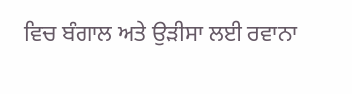ਵਿਚ ਬੰਗਾਲ ਅਤੇ ਉੜੀਸਾ ਲਈ ਰਵਾਨਾ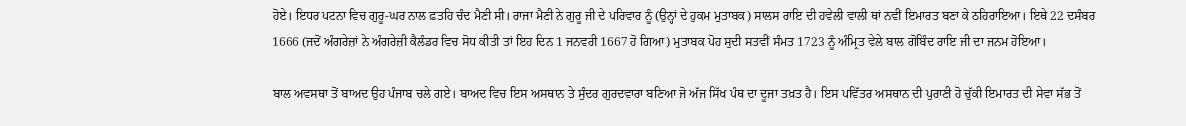ਹੋਏ। ਇਧਰ ਪਟਨਾ ਵਿਚ ਗੁਰੂ-ਘਰ ਨਾਲ ਫ਼ਤਹਿ ਚੰਦ ਮੈਣੀ ਸੀ। ਰਾਜਾ ਮੈਣੀ ਨੇ ਗੁਰੂ ਜੀ ਦੇ ਪਰਿਵਾਰ ਨੂੰ (ਉਨ੍ਹਾਂ ਦੇ ਹੁਕਮ ਮੁਤਾਬਕ) ਸਾਲਸ ਰਾਇ ਦੀ ਹਵੇਲੀ ਵਾਲੀ ਥਾਂ ਨਵੀਂ ਇਮਾਰਤ ਬਣਾ ਕੇ ਠਹਿਰਾਇਆ। ਇਥੇ 22 ਦਸੰਬਰ 1666 (ਜਦੋਂ ਅੰਗਰੇਜ਼ਾਂ ਨੇ ਅੰਗਰੇਜ਼ੀ ਕੈਲੰਡਰ ਵਿਚ ਸੋਧ ਕੀਤੀ ਤਾਂ ਇਹ ਦਿਨ 1 ਜਨਵਰੀ 1667 ਹੋ ਗਿਆ) ਮੁਤਾਬਕ ਪੋਹ ਸੁਦੀ ਸਤਵੀਂ ਸੰਮਤ 1723 ਨੂੰ ਅੰਮ੍ਰਿਤ ਵੇਲੇ ਬਾਲ ਗੋਬਿੰਦ ਰਾਇ ਜੀ ਦਾ ਜਨਮ ਹੋਇਆ।

ਬਾਲ ਅਵਸਥਾ ਤੋਂ ਬਾਅਦ ਉਹ ਪੰਜਾਬ ਚਲੇ ਗਏ। ਬਾਅਦ ਵਿਚ ਇਸ ਅਸਥਾਨ ਤੇ ਸੁੰਦਰ ਗੁਰਦਵਾਰਾ ਬਣਿਆ ਜੋ ਅੱਜ ਸਿੱਖ ਪੰਥ ਦਾ ਦੂਜਾ ਤਖ਼ਤ ਹੈ। ਇਸ ਪਵਿੱਤਰ ਅਸਥਾਨ ਦੀ ਪੁਰਾਣੀ ਹੋ ਚੁੱਕੀ ਇਮਾਰਤ ਦੀ ਸੇਵਾ ਸੱਭ ਤੋਂ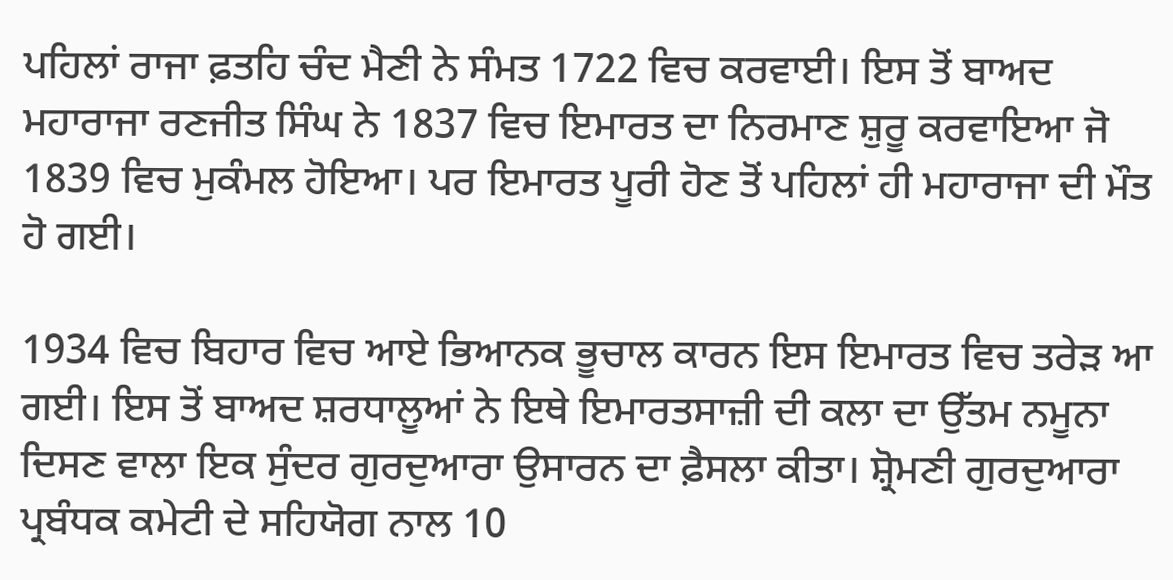ਪਹਿਲਾਂ ਰਾਜਾ ਫ਼ਤਹਿ ਚੰਦ ਮੈਣੀ ਨੇ ਸੰਮਤ 1722 ਵਿਚ ਕਰਵਾਈ। ਇਸ ਤੋਂ ਬਾਅਦ ਮਹਾਰਾਜਾ ਰਣਜੀਤ ਸਿੰਘ ਨੇ 1837 ਵਿਚ ਇਮਾਰਤ ਦਾ ਨਿਰਮਾਣ ਸ਼ੁਰੂ ਕਰਵਾਇਆ ਜੋ 1839 ਵਿਚ ਮੁਕੰਮਲ ਹੋਇਆ। ਪਰ ਇਮਾਰਤ ਪੂਰੀ ਹੋਣ ਤੋਂ ਪਹਿਲਾਂ ਹੀ ਮਹਾਰਾਜਾ ਦੀ ਮੌਤ ਹੋ ਗਈ।

1934 ਵਿਚ ਬਿਹਾਰ ਵਿਚ ਆਏ ਭਿਆਨਕ ਭੂਚਾਲ ਕਾਰਨ ਇਸ ਇਮਾਰਤ ਵਿਚ ਤਰੇੜ ਆ ਗਈ। ਇਸ ਤੋਂ ਬਾਅਦ ਸ਼ਰਧਾਲੂਆਂ ਨੇ ਇਥੇ ਇਮਾਰਤਸਾਜ਼ੀ ਦੀ ਕਲਾ ਦਾ ਉੱਤਮ ਨਮੂਨਾ ਦਿਸਣ ਵਾਲਾ ਇਕ ਸੁੰਦਰ ਗੁਰਦੁਆਰਾ ਉਸਾਰਨ ਦਾ ਫ਼ੈਸਲਾ ਕੀਤਾ। ਸ਼੍ਰੋਮਣੀ ਗੁਰਦੁਆਰਾ ਪ੍ਰਬੰਧਕ ਕਮੇਟੀ ਦੇ ਸਹਿਯੋਗ ਨਾਲ 10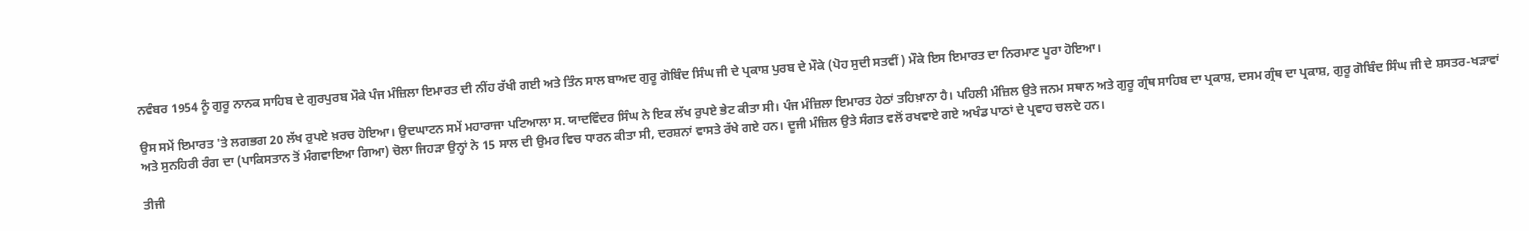ਨਵੰਬਰ 1954 ਨੂੰ ਗੁਰੂ ਨਾਨਕ ਸਾਹਿਬ ਦੇ ਗੁਰਪੁਰਬ ਮੌਕੇ ਪੰਜ ਮੰਜ਼ਿਲਾ ਇਮਾਰਤ ਦੀ ਨੀਂਹ ਰੱਖੀ ਗਈ ਅਤੇ ਤਿੰਨ ਸਾਲ ਬਾਅਦ ਗੁਰੂ ਗੋਬਿੰਦ ਸਿੰਘ ਜੀ ਦੇ ਪ੍ਰਕਾਸ਼ ਪੁਰਬ ਦੇ ਮੌਕੇ (ਪੋਹ ਸੁਦੀ ਸਤਵੀਂ) ਮੌਕੇ ਇਸ ਇਮਾਰਤ ਦਾ ਨਿਰਮਾਣ ਪੂਰਾ ਹੋਇਆ।

ਉਸ ਸਮੇਂ ਇਮਾਰਤ 'ਤੇ ਲਗਭਗ 20 ਲੱਖ ਰੁਪਏ ਖ਼ਰਚ ਹੋਇਆ। ਉਦਘਾਟਨ ਸਮੇਂ ਮਹਾਰਾਜਾ ਪਟਿਆਲਾ ਸ. ਯਾਦਵਿੰਦਰ ਸਿੰਘ ਨੇ ਇਕ ਲੱਖ ਰੁਪਏ ਭੇਟ ਕੀਤਾ ਸੀ। ਪੰਜ ਮੰਜ਼ਿਲਾ ਇਮਾਰਤ ਹੇਠਾਂ ਤਹਿਖ਼ਾਨਾ ਹੈ। ਪਹਿਲੀ ਮੰਜ਼ਿਲ ਉਤੇ ਜਨਮ ਸਥਾਨ ਅਤੇ ਗੁਰੂ ਗ੍ਰੰਥ ਸਾਹਿਬ ਦਾ ਪ੍ਰਕਾਸ਼, ਦਸਮ ਗ੍ਰੰਥ ਦਾ ਪ੍ਰਕਾਸ਼, ਗੁਰੂ ਗੋਬਿੰਦ ਸਿੰਘ ਜੀ ਦੇ ਸ਼ਸਤਰ-ਖੜਾਵਾਂ ਅਤੇ ਸੁਨਹਿਰੀ ਰੰਗ ਦਾ (ਪਾਕਿਸਤਾਨ ਤੋਂ ਮੰਗਵਾਇਆ ਗਿਆ) ਚੋਲਾ ਜਿਹੜਾ ਉਨ੍ਹਾਂ ਨੇ 15 ਸਾਲ ਦੀ ਉਮਰ ਵਿਚ ਧਾਰਨ ਕੀਤਾ ਸੀ, ਦਰਸ਼ਨਾਂ ਵਾਸਤੇ ਰੱਖੇ ਗਏ ਹਨ। ਦੂਜੀ ਮੰਜ਼ਿਲ ਉਤੇ ਸੰਗਤ ਵਲੋਂ ਰਖਵਾਏ ਗਏ ਅਖੰਡ ਪਾਠਾਂ ਦੇ ਪ੍ਰਵਾਹ ਚਲਦੇ ਹਨ।

ਤੀਜੀ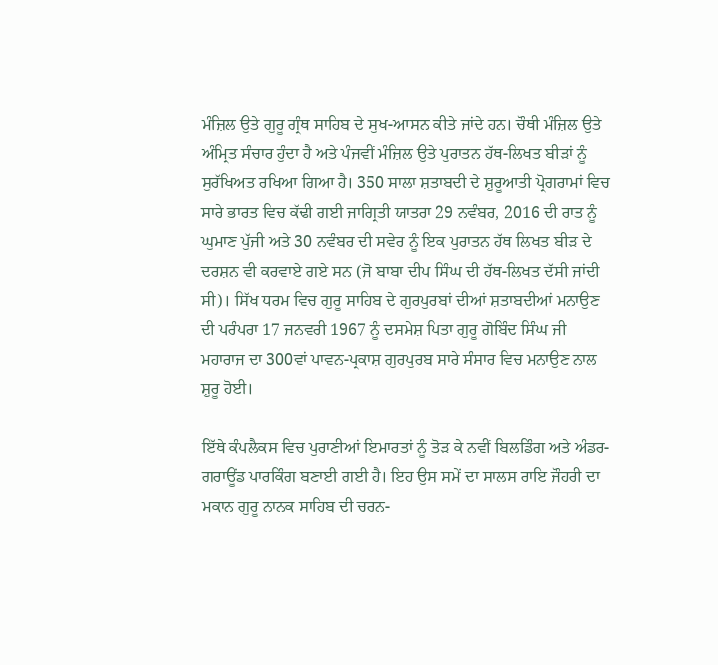ਮੰਜ਼ਿਲ ਉਤੇ ਗੁਰੂ ਗ੍ਰੰਥ ਸਾਹਿਬ ਦੇ ਸੁਖ-ਆਸਨ ਕੀਤੇ ਜਾਂਦੇ ਹਨ। ਚੌਥੀ ਮੰਜ਼ਿਲ ਉਤੇ ਅੰਮ੍ਰਿਤ ਸੰਚਾਰ ਹੁੰਦਾ ਹੈ ਅਤੇ ਪੰਜਵੀਂ ਮੰਜ਼ਿਲ ਉਤੇ ਪੁਰਾਤਨ ਹੱਥ-ਲਿਖਤ ਬੀੜਾਂ ਨੂੰ ਸੁਰੱਖਿਅਤ ਰਖਿਆ ਗਿਆ ਹੈ। 350 ਸਾਲਾ ਸ਼ਤਾਬਦੀ ਦੇ ਸ਼ੁਰੂਆਤੀ ਪ੍ਰੋਗਰਾਮਾਂ ਵਿਚ ਸਾਰੇ ਭਾਰਤ ਵਿਚ ਕੱਢੀ ਗਈ ਜਾਗ੍ਰਿਤੀ ਯਾਤਰਾ 29 ਨਵੰਬਰ, 2016 ਦੀ ਰਾਤ ਨੂੰ ਘੁਮਾਣ ਪੁੱਜੀ ਅਤੇ 30 ਨਵੰਬਰ ਦੀ ਸਵੇਰ ਨੂੰ ਇਕ ਪੁਰਾਤਨ ਹੱਥ ਲਿਖਤ ਬੀੜ ਦੇ ਦਰਸ਼ਨ ਵੀ ਕਰਵਾਏ ਗਏ ਸਨ (ਜੋ ਬਾਬਾ ਦੀਪ ਸਿੰਘ ਦੀ ਹੱਥ-ਲਿਖਤ ਦੱਸੀ ਜਾਂਦੀ ਸੀ)। ਸਿੱਖ ਧਰਮ ਵਿਚ ਗੁਰੂ ਸਾਹਿਬ ਦੇ ਗੁਰਪੁਰਬਾਂ ਦੀਆਂ ਸ਼ਤਾਬਦੀਆਂ ਮਨਾਉਣ ਦੀ ਪਰੰਪਰਾ 17 ਜਨਵਰੀ 1967 ਨੂੰ ਦਸਮੇਸ਼ ਪਿਤਾ ਗੁਰੂ ਗੋਬਿੰਦ ਸਿੰਘ ਜੀ ਮਹਾਰਾਜ ਦਾ 300ਵਾਂ ਪਾਵਨ-ਪ੍ਰਕਾਸ਼ ਗੁਰਪੁਰਬ ਸਾਰੇ ਸੰਸਾਰ ਵਿਚ ਮਨਾਉਣ ਨਾਲ ਸ਼ੁਰੂ ਹੋਈ।

ਇੱਥੇ ਕੰਪਲੈਕਸ ਵਿਚ ਪੁਰਾਣੀਆਂ ਇਮਾਰਤਾਂ ਨੂੰ ਤੋੜ ਕੇ ਨਵੀਂ ਬਿਲਡਿੰਗ ਅਤੇ ਅੰਡਰ-ਗਰਾਊਂਡ ਪਾਰਕਿੰਗ ਬਣਾਈ ਗਈ ਹੈ। ਇਹ ਉਸ ਸਮੇਂ ਦਾ ਸਾਲਸ ਰਾਇ ਜੌਹਰੀ ਦਾ ਮਕਾਨ ਗੁਰੂ ਨਾਨਕ ਸਾਹਿਬ ਦੀ ਚਰਨ-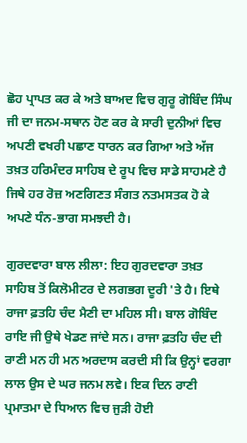ਛੋਹ ਪ੍ਰਾਪਤ ਕਰ ਕੇ ਅਤੇ ਬਾਅਦ ਵਿਚ ਗੁਰੂ ਗੋਬਿੰਦ ਸਿੰਘ ਜੀ ਦਾ ਜਨਮ-ਸਥਾਨ ਹੋਣ ਕਰ ਕੇ ਸਾਰੀ ਦੁਨੀਆਂ ਵਿਚ ਅਪਣੀ ਵਖਰੀ ਪਛਾਣ ਧਾਰਨ ਕਰ ਗਿਆ ਅਤੇ ਅੱਜ ਤਖ਼ਤ ਹਰਿਮੰਦਰ ਸਾਹਿਬ ਦੇ ਰੂਪ ਵਿਚ ਸਾਡੇ ਸਾਹਮਣੇ ਹੈ ਜਿਥੇ ਹਰ ਰੋਜ਼ ਅਣਗਿਣਤ ਸੰਗਤ ਨਤਮਸਤਕ ਹੋ ਕੇ ਅਪਣੇ ਧੰਨ-ਭਾਗ ਸਮਝਦੀ ਹੈ।

ਗੁਰਦਵਾਰਾ ਬਾਲ ਲੀਲਾ: ਇਹ ਗੁਰਦਵਾਰਾ ਤਖ਼ਤ ਸਾਹਿਬ ਤੋਂ ਕਿਲੋਮੀਟਰ ਦੇ ਲਗਭਗ ਦੂਰੀ 'ਤੇ ਹੈ। ਇਥੇ ਰਾਜਾ ਫ਼ਤਹਿ ਚੰਦ ਮੈਣੀ ਦਾ ਮਹਿਲ ਸੀ। ਬਾਲ ਗੋਬਿੰਦ ਰਾਇ ਜੀ ਉਥੇ ਖੇਡਣ ਜਾਂਦੇ ਸਨ। ਰਾਜਾ ਫ਼ਤਹਿ ਚੰਦ ਦੀ ਰਾਣੀ ਮਨ ਹੀ ਮਨ ਅਰਦਾਸ ਕਰਦੀ ਸੀ ਕਿ ਉਨ੍ਹਾਂ ਵਰਗਾ ਲਾਲ ਉਸ ਦੇ ਘਰ ਜਨਮ ਲਵੇ। ਇਕ ਦਿਨ ਰਾਣੀ ਪ੍ਰਮਾਤਮਾ ਦੇ ਧਿਆਨ ਵਿਚ ਜੁੜੀ ਹੋਈ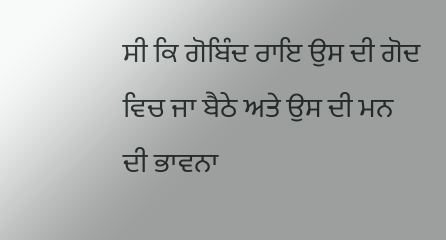ਸੀ ਕਿ ਗੋਬਿੰਦ ਰਾਇ ਉਸ ਦੀ ਗੋਦ ਵਿਚ ਜਾ ਬੈਠੇ ਅਤੇ ਉਸ ਦੀ ਮਨ ਦੀ ਭਾਵਨਾ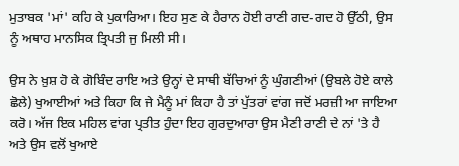ਮੁਤਾਬਕ 'ਮਾਂ' ਕਹਿ ਕੇ ਪੁਕਾਰਿਆ। ਇਹ ਸੁਣ ਕੇ ਹੈਰਾਨ ਹੋਈ ਰਾਣੀ ਗਦ-ਗਦ ਹੋ ਉੱਠੀ, ਉਸ ਨੂੰ ਅਥਾਹ ਮਾਨਸਿਕ ਤ੍ਰਿਪਤੀ ਜੁ ਮਿਲੀ ਸੀ।

ਉਸ ਨੇ ਖ਼ੁਸ਼ ਹੋ ਕੇ ਗੋਬਿੰਦ ਰਾਇ ਅਤੇ ਉਨ੍ਹਾਂ ਦੇ ਸਾਥੀ ਬੱਚਿਆਂ ਨੂੰ ਘੁੰਗਣੀਆਂ (ਉਬਲੇ ਹੋਏ ਕਾਲੇ ਛੋਲੇ) ਖੁਆਈਆਂ ਅਤੇ ਕਿਹਾ ਕਿ ਜੇ ਮੈਨੂੰ ਮਾਂ ਕਿਹਾ ਹੈ ਤਾਂ ਪੁੱਤਰਾਂ ਵਾਂਗ ਜਦੋਂ ਮਰਜ਼ੀ ਆ ਜਾਇਆ ਕਰੋ। ਅੱਜ ਇਕ ਮਹਿਲ ਵਾਂਗ ਪ੍ਰਤੀਤ ਹੁੰਦਾ ਇਹ ਗੁਰਦੁਆਰਾ ਉਸ ਮੈਣੀ ਰਾਣੀ ਦੇ ਨਾਂ 'ਤੇ ਹੈ ਅਤੇ ਉਸ ਵਲੋਂ ਖੁਆਏ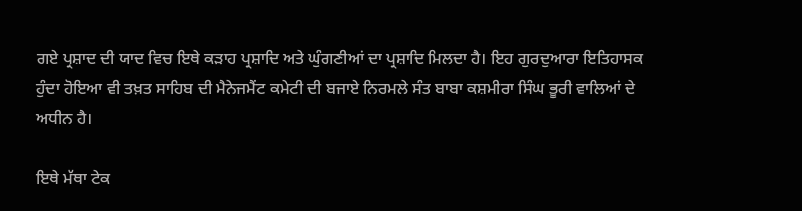ਗਏ ਪ੍ਰਸ਼ਾਦ ਦੀ ਯਾਦ ਵਿਚ ਇਥੇ ਕੜਾਹ ਪ੍ਰਸ਼ਾਦਿ ਅਤੇ ਘੁੰਗਣੀਆਂ ਦਾ ਪ੍ਰਸ਼ਾਦਿ ਮਿਲਦਾ ਹੈ। ਇਹ ਗੁਰਦੁਆਰਾ ਇਤਿਹਾਸਕ ਹੁੰਦਾ ਹੋਇਆ ਵੀ ਤਖ਼ਤ ਸਾਹਿਬ ਦੀ ਮੈਨੇਜਮੈਂਟ ਕਮੇਟੀ ਦੀ ਬਜਾਏ ਨਿਰਮਲੇ ਸੰਤ ਬਾਬਾ ਕਸ਼ਮੀਰਾ ਸਿੰਘ ਭੂਰੀ ਵਾਲਿਆਂ ਦੇ ਅਧੀਨ ਹੈ।

ਇਥੇ ਮੱਥਾ ਟੇਕ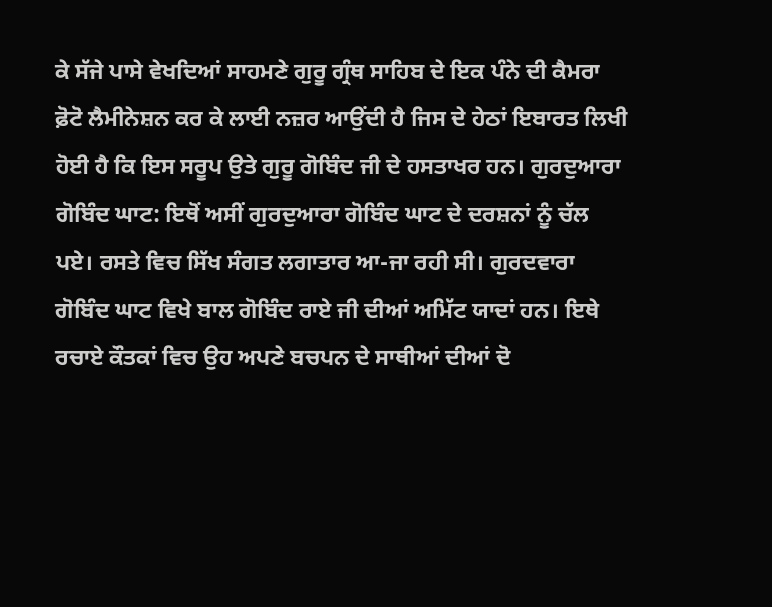ਕੇ ਸੱਜੇ ਪਾਸੇ ਵੇਖਦਿਆਂ ਸਾਹਮਣੇ ਗੁਰੂ ਗ੍ਰੰਥ ਸਾਹਿਬ ਦੇ ਇਕ ਪੰਨੇ ਦੀ ਕੈਮਰਾ ਫ਼ੋਟੋ ਲੈਮੀਨੇਸ਼ਨ ਕਰ ਕੇ ਲਾਈ ਨਜ਼ਰ ਆਉਂਦੀ ਹੈ ਜਿਸ ਦੇ ਹੇਠਾਂ ਇਬਾਰਤ ਲਿਖੀ ਹੋਈ ਹੈ ਕਿ ਇਸ ਸਰੂਪ ਉਤੇ ਗੁਰੂ ਗੋਬਿੰਦ ਜੀ ਦੇ ਹਸਤਾਖਰ ਹਨ। ਗੁਰਦੁਆਰਾ ਗੋਬਿੰਦ ਘਾਟ: ਇਥੋਂ ਅਸੀਂ ਗੁਰਦੁਆਰਾ ਗੋਬਿੰਦ ਘਾਟ ਦੇ ਦਰਸ਼ਨਾਂ ਨੂੰ ਚੱਲ ਪਏ। ਰਸਤੇ ਵਿਚ ਸਿੱਖ ਸੰਗਤ ਲਗਾਤਾਰ ਆ-ਜਾ ਰਹੀ ਸੀ। ਗੁਰਦਵਾਰਾ ਗੋਬਿੰਦ ਘਾਟ ਵਿਖੇ ਬਾਲ ਗੋਬਿੰਦ ਰਾਏ ਜੀ ਦੀਆਂ ਅਮਿੱਟ ਯਾਦਾਂ ਹਨ। ਇਥੇ ਰਚਾਏ ਕੌਤਕਾਂ ਵਿਚ ਉਹ ਅਪਣੇ ਬਚਪਨ ਦੇ ਸਾਥੀਆਂ ਦੀਆਂ ਦੋ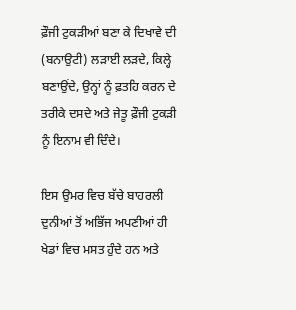ਫ਼ੌਜੀ ਟੁਕੜੀਆਂ ਬਣਾ ਕੇ ਦਿਖਾਵੇ ਦੀ (ਬਨਾਉਟੀ) ਲੜਾਈ ਲੜਦੇ, ਕਿਲ੍ਹੇ ਬਣਾਉਂਦੇ, ਉਨ੍ਹਾਂ ਨੂੰ ਫ਼ਤਹਿ ਕਰਨ ਦੇ ਤਰੀਕੇ ਦਸਦੇ ਅਤੇ ਜੇਤੂ ਫ਼ੌਜੀ ਟੁਕੜੀ ਨੂੰ ਇਨਾਮ ਵੀ ਦਿੰਦੇ।

ਇਸ ਉਮਰ ਵਿਚ ਬੱਚੇ ਬਾਹਰਲੀ ਦੁਨੀਆਂ ਤੋਂ ਅਭਿੱਜ ਅਪਣੀਆਂ ਹੀ ਖੇਡਾਂ ਵਿਚ ਮਸਤ ਹੁੰਦੇ ਹਨ ਅਤੇ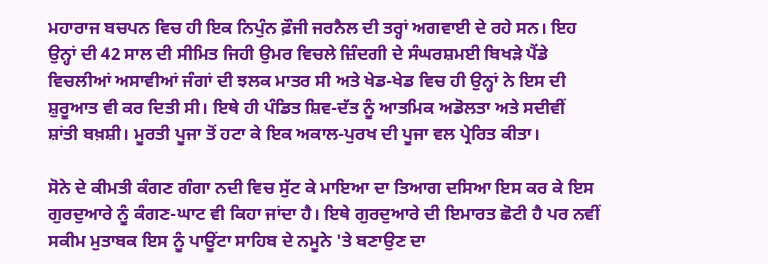ਮਹਾਰਾਜ ਬਚਪਨ ਵਿਚ ਹੀ ਇਕ ਨਿਪੁੰਨ ਫ਼ੌਜੀ ਜਰਨੈਲ ਦੀ ਤਰ੍ਹਾਂ ਅਗਵਾਈ ਦੇ ਰਹੇ ਸਨ। ਇਹ ਉਨ੍ਹਾਂ ਦੀ 42 ਸਾਲ ਦੀ ਸੀਮਿਤ ਜਿਹੀ ਉਮਰ ਵਿਚਲੇ ਜ਼ਿੰਦਗੀ ਦੇ ਸੰਘਰਸ਼ਮਈ ਬਿਖੜੇ ਪੈਂਡੇ ਵਿਚਲੀਆਂ ਅਸਾਵੀਆਂ ਜੰਗਾਂ ਦੀ ਝਲਕ ਮਾਤਰ ਸੀ ਅਤੇ ਖੇਡ-ਖੇਡ ਵਿਚ ਹੀ ਉਨ੍ਹਾਂ ਨੇ ਇਸ ਦੀ ਸ਼ੁਰੂਆਤ ਵੀ ਕਰ ਦਿਤੀ ਸੀ। ਇਥੇ ਹੀ ਪੰਡਿਤ ਸ਼ਿਵ-ਦੱਤ ਨੂੰ ਆਤਮਿਕ ਅਡੋਲਤਾ ਅਤੇ ਸਦੀਵੀਂ ਸ਼ਾਂਤੀ ਬਖ਼ਸ਼ੀ। ਮੂਰਤੀ ਪੂਜਾ ਤੋਂ ਹਟਾ ਕੇ ਇਕ ਅਕਾਲ-ਪੁਰਖ ਦੀ ਪੂਜਾ ਵਲ ਪ੍ਰੇਰਿਤ ਕੀਤਾ।

ਸੋਨੇ ਦੇ ਕੀਮਤੀ ਕੰਗਣ ਗੰਗਾ ਨਦੀ ਵਿਚ ਸੁੱਟ ਕੇ ਮਾਇਆ ਦਾ ਤਿਆਗ ਦਸਿਆ ਇਸ ਕਰ ਕੇ ਇਸ ਗੁਰਦੁਆਰੇ ਨੂੰ ਕੰਗਣ-ਘਾਟ ਵੀ ਕਿਹਾ ਜਾਂਦਾ ਹੈ। ਇਥੇ ਗੁਰਦੁਆਰੇ ਦੀ ਇਮਾਰਤ ਛੋਟੀ ਹੈ ਪਰ ਨਵੀਂ ਸਕੀਮ ਮੁਤਾਬਕ ਇਸ ਨੂੰ ਪਾਊਂਟਾ ਸਾਹਿਬ ਦੇ ਨਮੂਨੇ 'ਤੇ ਬਣਾਉਣ ਦਾ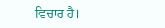ਵਿਚਾਰ ਹੈ।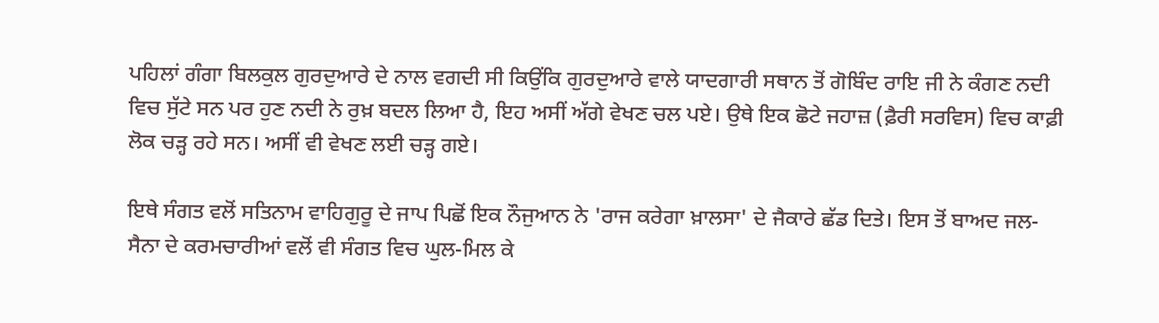ਪਹਿਲਾਂ ਗੰਗਾ ਬਿਲਕੁਲ ਗੁਰਦੁਆਰੇ ਦੇ ਨਾਲ ਵਗਦੀ ਸੀ ਕਿਉਂਕਿ ਗੁਰਦੁਆਰੇ ਵਾਲੇ ਯਾਦਗਾਰੀ ਸਥਾਨ ਤੋਂ ਗੋਬਿੰਦ ਰਾਇ ਜੀ ਨੇ ਕੰਗਣ ਨਦੀ ਵਿਚ ਸੁੱਟੇ ਸਨ ਪਰ ਹੁਣ ਨਦੀ ਨੇ ਰੁਖ਼ ਬਦਲ ਲਿਆ ਹੈ, ਇਹ ਅਸੀਂ ਅੱਗੇ ਵੇਖਣ ਚਲ ਪਏ। ਉਥੇ ਇਕ ਛੋਟੇ ਜਹਾਜ਼ (ਫ਼ੈਰੀ ਸਰਵਿਸ) ਵਿਚ ਕਾਫ਼ੀ ਲੋਕ ਚੜ੍ਹ ਰਹੇ ਸਨ। ਅਸੀਂ ਵੀ ਵੇਖਣ ਲਈ ਚੜ੍ਹ ਗਏ।

ਇਥੇ ਸੰਗਤ ਵਲੋਂ ਸਤਿਨਾਮ ਵਾਹਿਗੁਰੂ ਦੇ ਜਾਪ ਪਿਛੋਂ ਇਕ ਨੌਜੁਆਨ ਨੇ 'ਰਾਜ ਕਰੇਗਾ ਖ਼ਾਲਸਾ' ਦੇ ਜੈਕਾਰੇ ਛੱਡ ਦਿਤੇ। ਇਸ ਤੋਂ ਬਾਅਦ ਜਲ-ਸੈਨਾ ਦੇ ਕਰਮਚਾਰੀਆਂ ਵਲੋਂ ਵੀ ਸੰਗਤ ਵਿਚ ਘੁਲ-ਮਿਲ ਕੇ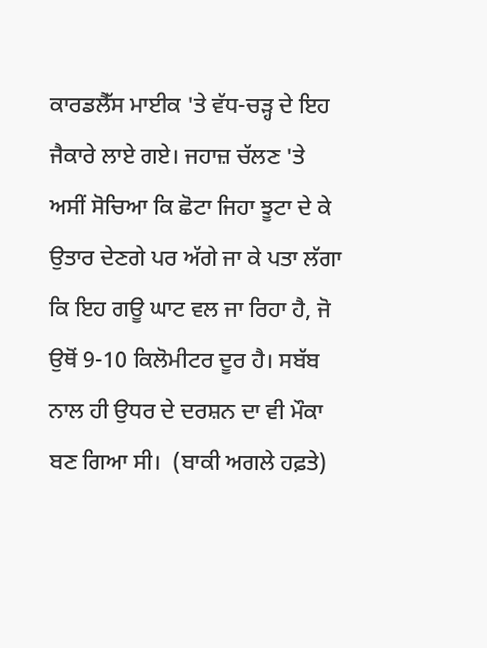ਕਾਰਡਲੈੱਸ ਮਾਈਕ 'ਤੇ ਵੱਧ-ਚੜ੍ਹ ਦੇ ਇਹ ਜੈਕਾਰੇ ਲਾਏ ਗਏ। ਜਹਾਜ਼ ਚੱਲਣ 'ਤੇ ਅਸੀਂ ਸੋਚਿਆ ਕਿ ਛੋਟਾ ਜਿਹਾ ਝੂਟਾ ਦੇ ਕੇ ਉਤਾਰ ਦੇਣਗੇ ਪਰ ਅੱਗੇ ਜਾ ਕੇ ਪਤਾ ਲੱਗਾ ਕਿ ਇਹ ਗਊ ਘਾਟ ਵਲ ਜਾ ਰਿਹਾ ਹੈ, ਜੋ ਉਥੋਂ 9-10 ਕਿਲੋਮੀਟਰ ਦੂਰ ਹੈ। ਸਬੱਬ ਨਾਲ ਹੀ ਉਧਰ ਦੇ ਦਰਸ਼ਨ ਦਾ ਵੀ ਮੌਕਾ ਬਣ ਗਿਆ ਸੀ।  (ਬਾਕੀ ਅਗਲੇ ਹਫ਼ਤੇ)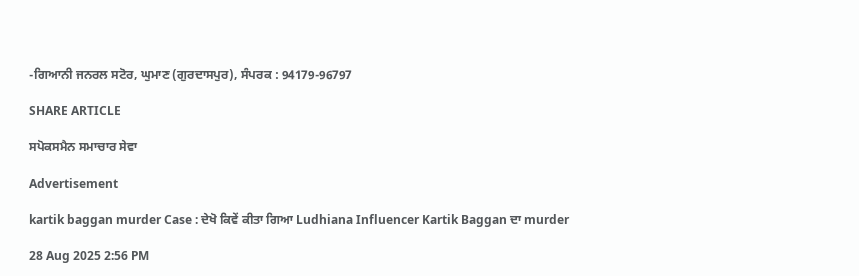-ਗਿਆਨੀ ਜਨਰਲ ਸਟੋਰ, ਘੁਮਾਣ (ਗੁਰਦਾਸਪੁਰ), ਸੰਪਰਕ : 94179-96797

SHARE ARTICLE

ਸਪੋਕਸਮੈਨ ਸਮਾਚਾਰ ਸੇਵਾ

Advertisement

kartik baggan murder Case : ਦੇਖੋ ਕਿਵੇਂ ਕੀਤਾ ਗਿਆ Ludhiana Influencer Kartik Baggan ਦਾ murder

28 Aug 2025 2:56 PM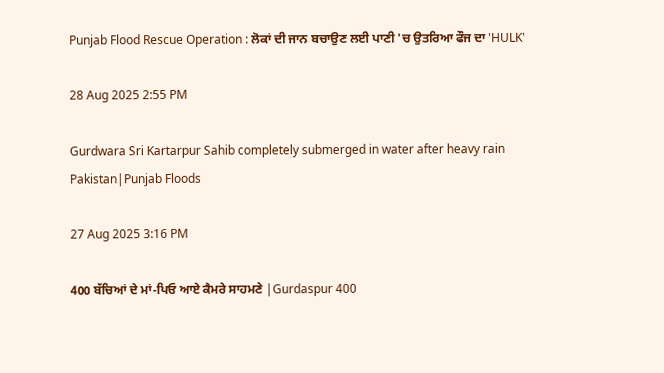Punjab Flood Rescue Operation : ਲੋਕਾਂ ਦੀ ਜਾਨ ਬਚਾਉਣ ਲਈ ਪਾਣੀ 'ਚ ਉਤਰਿਆ ਫੌਜ ਦਾ 'HULK'

28 Aug 2025 2:55 PM

Gurdwara Sri Kartarpur Sahib completely submerged in water after heavy rain Pakistan|Punjab Floods

27 Aug 2025 3:16 PM

400 ਬੱਚਿਆਂ ਦੇ ਮਾਂ-ਪਿਓ ਆਏ ਕੈਮਰੇ ਸਾਹਮਣੇ |Gurdaspur 400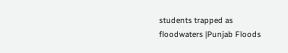students trapped as floodwaters |Punjab Floods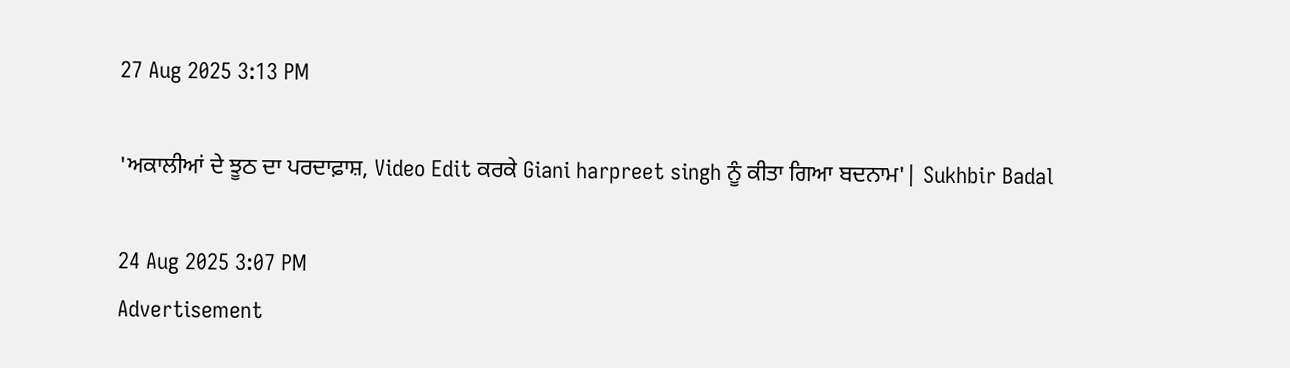27 Aug 2025 3:13 PM

'ਅਕਾਲੀਆਂ ਦੇ ਝੂਠ ਦਾ ਪਰਦਾਫ਼ਾਸ਼, Video Edit ਕਰਕੇ Giani harpreet singh ਨੂੰ ਕੀਤਾ ਗਿਆ ਬਦਨਾਮ'| Sukhbir Badal

24 Aug 2025 3:07 PM
Advertisement